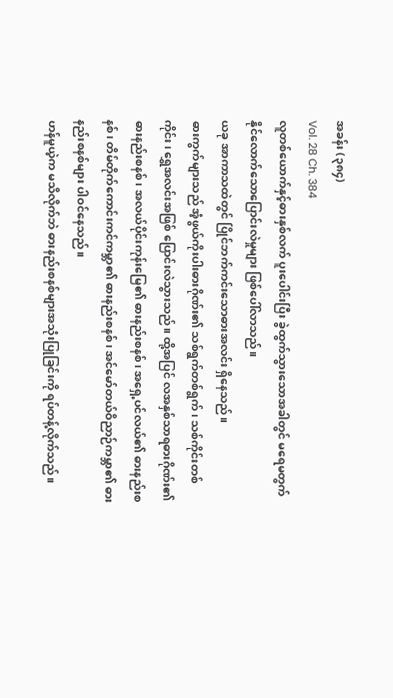အခန်း (၃၈၄)
Vol. 28 Ch. 384
လူတစ်ယောက်နှင့်ဓားနှစ်လက် ပူးပေါင်းပြီး ခွဲထွက်သွားသောအခါတွင် မရေမတွက်နိုင်လောက်သောပြောင်းလဲမှုများ ဖြစ်ပေါ်လာသည်။
ယခု အာကာသထဲတွင် ပြိုင်ဘက်ကင်းသောဓားအလင်း ရှိနေသည်။
ဓားကွက်များသည် အံ့ဖွယ်ကိုးပါးဓားဂိုဏ်း၏ သစ်ရွက်တစ်ရွက်၊ သစ်ကိုင်းတစ်ကိုင်း၊ ရွှေအလင်းအဖြစ် ပြောင်းလဲသွားသည်။ ထို့အပြင် လအနှစ်သာရဓားဂိုဏ်း၏ ဓားနည်းစနစ်၊ အလယ်ပိုင်းကုန်းမြေ၏ ဓားနည်းစနစ်၊ အရှေ့ပင်လယ်၏ ဓားနည်းစနစ်၊ တိမ်တိုက်ကောင်းကင်ကမ္ဘာ၏ ဓားနည်းစနစ်၊ အင်မော်တယ်ဝိညာဉ်ကမ္ဘာ၏ ဓားနည်းစနစ်များ ပါဝင်နေသည်။
ဟန်မူယဲ့က မသိလိုက်ဘဲ ဓားနည်းစနစ်များအသုံးပြုခြင်းကို ရပ်တန့်လိုက်သည်။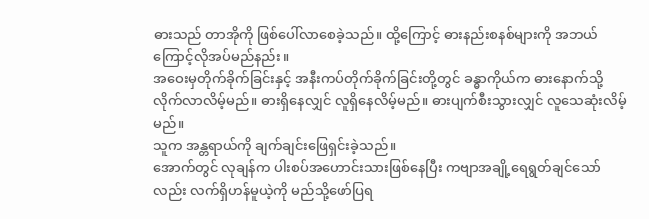ဓားသည် တာအိုကို ဖြစ်ပေါ်လာစေခဲ့သည်။ ထို့ကြောင့် ဓားနည်းစနစ်များကို အဘယ်ကြောင့်လိုအပ်မည်နည်း။
အဝေးမှတိုက်ခိုက်ခြင်းနှင့် အနီးကပ်တိုက်ခိုက်ခြင်းတို့တွင် ခန္ဓာကိုယ်က ဓားနောက်သို့ လိုက်လာလိမ့်မည်။ ဓားရှိနေလျှင် လူရှိနေလိမ့်မည်။ ဓားပျက်စီးသွားလျှင် လူသေဆုံးလိမ့်မည်။
သူက အန္တရာယ်ကို ချက်ချင်းဖြေရှင်းခဲ့သည်။
အောက်တွင် လုချန်က ပါးစပ်အဟောင်းသားဖြစ်နေပြီး ကဗျာအချို့ရေရွတ်ချင်သော်လည်း လက်ရှိဟန်မူယဲ့ကို မည်သို့ဖော်ပြရ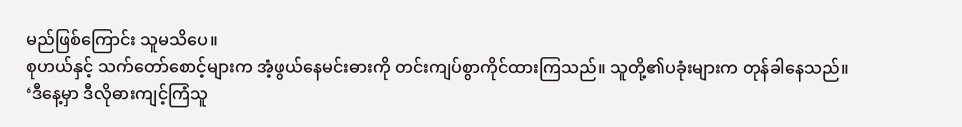မည်ဖြစ်ကြောင်း သူမသိပေ။
စုဟယ်နှင့် သက်တော်စောင့်များက အံ့ဖွယ်နေမင်းဓားကို တင်းကျပ်စွာကိုင်ထားကြသည်။ သူတို့၏ပခုံးများက တုန်ခါနေသည်။
‘ဒီနေ့မှာ ဒီလိုဓားကျင့်ကြံသူ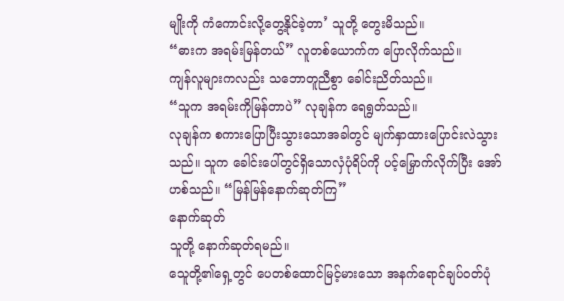မျိုးကို ကံကောင်းလို့တွေ့နိုင်ခဲ့တာ’ သူတို့ တွေးမိသည်။
“ဓားက အရမ်းမြန်တယ်” လူတစ်ယောက်က ပြောလိုက်သည်။
ကျန်လူများကလည်း သဘောတူညီစွာ ခေါင်းညိတ်သည်။
“သူက အရမ်းကိုမြန်တာပဲ” လုချန်က ရေရွတ်သည်။
လုချန်က စကားပြောပြီးသွားသောအခါတွင် မျက်နှာထားပြောင်းလဲသွားသည်။ သူက ခေါင်းပေါ်တွင်ရှိသောလှံပုံရိပ်ကို ပင့်မြှောက်လိုက်ပြီး အော်ဟစ်သည်။ “မြန်မြန်နောက်ဆုတ်ကြ”
နောက်ဆုတ်
သူတို့ နောက်ဆုတ်ရမည်။
သေူတို့၏ရှေ့တွင် ပေတစ်ထောင်မြင့်မားသော အနက်ရောင်ချပ်ဝတ်ပုံ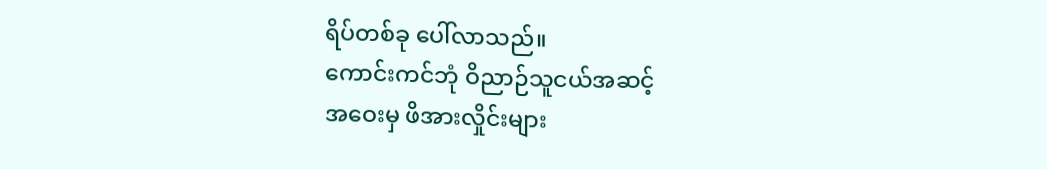ရိပ်တစ်ခု ပေါ်လာသည်။
ကောင်းကင်ဘုံ ဝိညာဉ်သူငယ်အဆင့်
အဝေးမှ ဖိအားလှိုင်းများ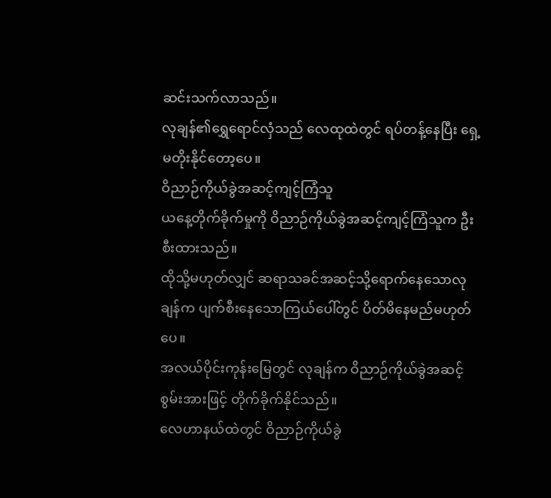ဆင်းသက်လာသည်။
လုချန်၏ရွှေရောင်လှံသည် လေထုထဲတွင် ရပ်တန့်နေပြီး ရှေ့မတိုးနိုင်တော့ပေ။
ဝိညာဉ်ကိုယ်ခွဲအဆင့်ကျင့်ကြံသူ
ယနေ့တိုက်ခိုက်မှုကို ဝိညာဉ်ကိုယ်ခွဲအဆင့်ကျင့်ကြံသူက ဦးစီးထားသည်။
ထိုသို့မဟုတ်လျှင် ဆရာသခင်အဆင့်သို့ရောက်နေသောလုချန်က ပျက်စီးနေသောကြယ်ပေါ်တွင် ပိတ်မိနေမည်မဟုတ်ပေ။
အလယ်ပိုင်းကုန်းမြေတွင် လုချန်က ဝိညာဉ်ကိုယ်ခွဲအဆင့်စွမ်းအားဖြင့် တိုက်ခိုက်နိုင်သည်။
လေဟာနယ်ထဲတွင် ဝိညာဉ်ကိုယ်ခွဲ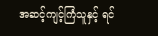အဆင့်ကျင့်ကြံသူနှင့် ရင်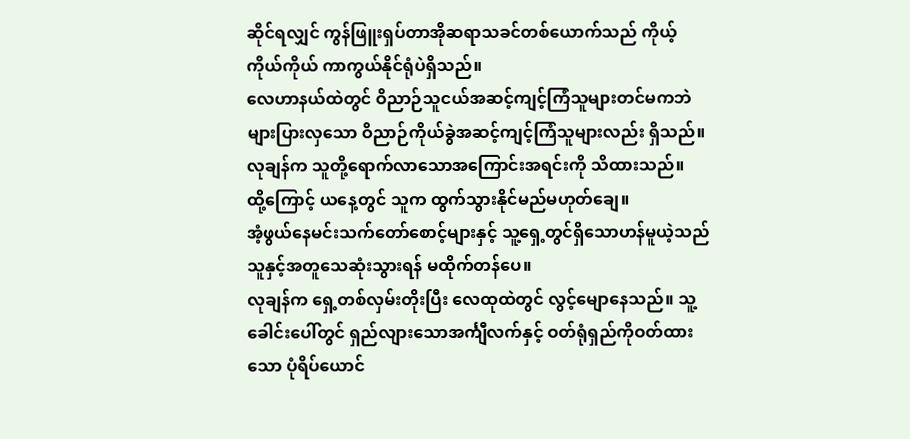ဆိုင်ရလျှင် ကွန်ဖြူးရှပ်တာအိုဆရာသခင်တစ်ယောက်သည် ကိုယ့်ကိုယ်ကိုယ် ကာကွယ်နိုင်ရုံပဲရှိသည်။
လေဟာနယ်ထဲတွင် ဝိညာဉ်သူငယ်အဆင့်ကျင့်ကြံသူများတင်မကဘဲ များပြားလှသော ဝိညာဉ်ကိုယ်ခွဲအဆင့်ကျင့်ကြံသူများလည်း ရှိသည်။
လုချန်က သူတို့ရောက်လာသောအကြောင်းအရင်းကို သိထားသည်။
ထို့ကြောင့် ယနေ့တွင် သူက ထွက်သွားနိုင်မည်မဟုတ်ချေ။
အံ့ဖွယ်နေမင်းသက်တော်စောင့်များနှင့် သူ့ရှေ့တွင်ရှိသောဟန်မူယဲ့သည် သူနှင့်အတူသေဆုံးသွားရန် မထိုက်တန်ပေ။
လုချန်က ရှေ့တစ်လှမ်းတိုးပြီး လေထုထဲတွင် လွင့်မျောနေသည်။ သူ့ခေါင်းပေါ်တွင် ရှည်လျားသောအင်္ကျီလက်နှင့် ဝတ်ရုံရှည်ကိုဝတ်ထားသော ပုံရိပ်ယောင်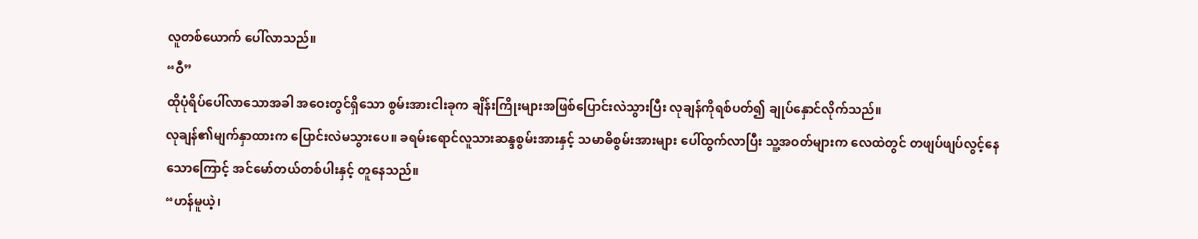လူတစ်ယောက် ပေါ်လာသည်။
“ဝီ”
ထိုပုံရိပ်ပေါ်လာသောအခါ အဝေးတွင်ရှိသော စွမ်းအားငါးခုက ချိန်းကြိုးများအဖြစ်ပြောင်းလဲသွားပြီး လုချန်ကိုရစ်ပတ်၍ ချုပ်နှောင်လိုက်သည်။
လုချန်၏မျက်နှာထားက ပြောင်းလဲမသွားပေ။ ခရမ်းရောင်လူသားဆန္ဒစွမ်းအားနှင့် သမာဓိစွမ်းအားများ ပေါ်ထွက်လာပြီး သူ့အဝတ်များက လေထဲတွင် တဖျပ်ဖျပ်လွင့်နေသောကြောင့် အင်မော်တယ်တစ်ပါးနှင့် တူနေသည်။
“ဟန်မူယဲ့၊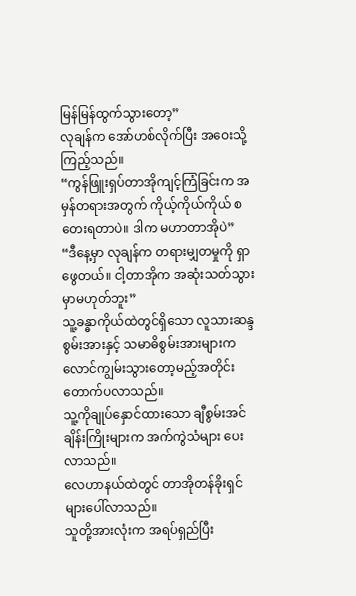မြန်မြန်ထွက်သွားတော့”
လုချန်က အော်ဟစ်လိုက်ပြီး အဝေးသို့ကြည့်သည်။
“ကွန်ဖြူးရှပ်တာအိုကျင့်ကြံခြင်းက အမှန်တရားအတွက် ကိုယ့်ကိုယ်ကိုယ် စတေးရတာပဲ။ ဒါက မဟာတာအိုပဲ”
“ဒီနေ့မှာ လုချန်က တရားမျှတမှုကို ရှာဖွေတယ်။ ငါ့တာအိုက အဆုံးသတ်သွားမှာမဟုတ်ဘူး”
သူ့ခန္ဓာကိုယ်ထဲတွင်ရှိသော လူသားဆန္ဒစွမ်းအားနှင့် သမာဓိစွမ်းအားများက လောင်ကျွမ်းသွားတော့မည့်အတိုင်း တောက်ပလာသည်။
သူ့ကိုချုပ်နှောင်ထားသော ချီစွမ်းအင်ချိန်းကြိုးများက အက်ကွဲသံများ ပေးလာသည်။
လေဟာနယ်ထဲတွင် တာအိုတန်ခိုးရှင်များပေါ်လာသည်။
သူတို့အားလုံးက အရပ်ရှည်ပြီး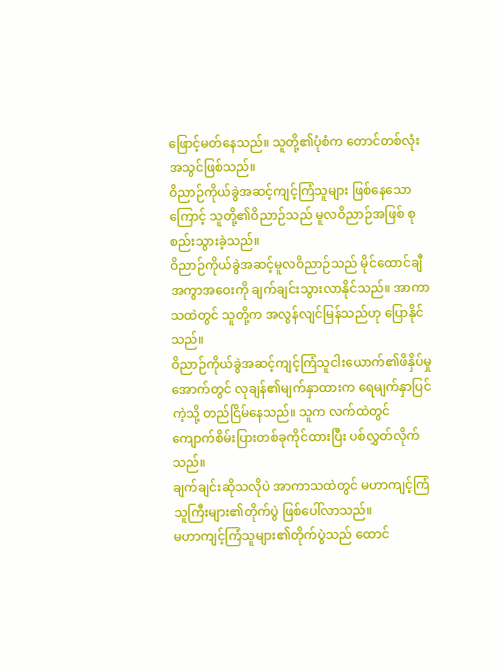ဖြောင့်မတ်နေသည်။ သူတို့၏ပုံစံက တောင်တစ်လုံးအသွင်ဖြစ်သည်။
ဝိညာဉ်ကိုယ်ခွဲအဆင့်ကျင့်ကြံသူများ ဖြစ်နေသောကြောင့် သူတို့၏ဝိညာဉ်သည် မူလဝိညာဉ်အဖြစ် စုစည်းသွားခဲ့သည်။
ဝိညာဉ်ကိုယ်ခွဲအဆင့်မူလဝိညာဉ်သည် မိုင်ထောင်ချီအကွာအဝေးကို ချက်ချင်းသွားလာနိုင်သည်။ အာကာသထဲတွင် သူတို့က အလွန်လျင်မြန်သည်ဟု ပြောနိုင်သည်။
ဝိညာဉ်ကိုယ်ခွဲအဆင့်ကျင့်ကြံသူငါးယောက်၏ဖိနှိပ်မှုအောက်တွင် လုချန်၏မျက်နှာထားက ရေမျက်နှာပြင်ကဲ့သို့ တည်ငြိမ်နေသည်။ သူက လက်ထဲတွင် ကျောက်စိမ်းပြားတစ်ခုကိုင်ထားပြီး ပစ်လွှတ်လိုက်သည်။
ချက်ချင်းဆိုသလိုပဲ အာကာသထဲတွင် မဟာကျင့်ကြံသူကြီးများ၏တိုက်ပွဲ ဖြစ်ပေါ်လာသည်။
မဟာကျင့်ကြံသူများ၏တိုက်ပွဲသည် ထောင်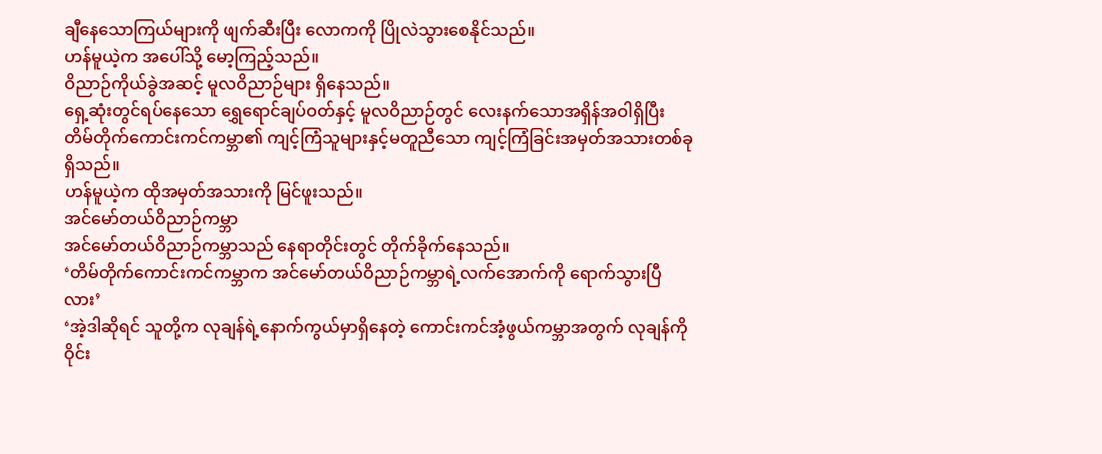ချီနေသောကြယ်များကို ဖျက်ဆီးပြီး လောကကို ပြိုလဲသွားစေနိုင်သည်။
ဟန်မူယဲ့က အပေါ်သို့ မော့ကြည့်သည်။
ဝိညာဉ်ကိုယ်ခွဲအဆင့် မူလဝိညာဉ်များ ရှိနေသည်။
ရှေ့ဆုံးတွင်ရပ်နေသော ရွှေရောင်ချပ်ဝတ်နှင့် မူလဝိညာဉ်တွင် လေးနက်သောအရှိန်အဝါရှိပြီး တိမ်တိုက်ကောင်းကင်ကမ္ဘာ၏ ကျင့်ကြံသူများနှင့်မတူညီသော ကျင့်ကြံခြင်းအမှတ်အသားတစ်ခုရှိသည်။
ဟန်မူယဲ့က ထိုအမှတ်အသားကို မြင်ဖူးသည်။
အင်မော်တယ်ဝိညာဉ်ကမ္ဘာ
အင်မော်တယ်ဝိညာဉ်ကမ္ဘာသည် နေရာတိုင်းတွင် တိုက်ခိုက်နေသည်။
‘တိမ်တိုက်ကောင်းကင်ကမ္ဘာက အင်မော်တယ်ဝိညာဉ်ကမ္ဘာရဲ့လက်အောက်ကို ရောက်သွားပြီလား’
‘အဲ့ဒါဆိုရင် သူတို့က လုချန်ရဲ့နောက်ကွယ်မှာရှိနေတဲ့ ကောင်းကင်အံ့ဖွယ်ကမ္ဘာအတွက် လုချန်ကို ဝိုင်း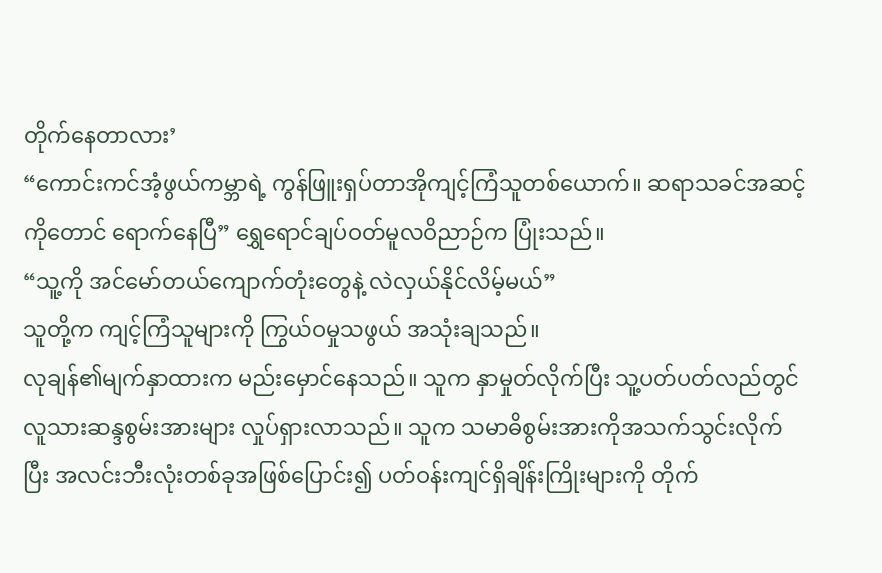တိုက်နေတာလား’
“ကောင်းကင်အံ့ဖွယ်ကမ္ဘာရဲ့ ကွန်ဖြူးရှပ်တာအိုကျင့်ကြံသူတစ်ယောက်။ ဆရာသခင်အဆင့်ကိုတောင် ရောက်နေပြီ” ရွှေရောင်ချပ်ဝတ်မူလဝိညာဉ်က ပြုံးသည်။
“သူ့ကို အင်မော်တယ်ကျောက်တုံးတွေနဲ့ လဲလှယ်နိုင်လိမ့်မယ်”
သူတို့က ကျင့်ကြံသူများကို ကြွယ်ဝမှုသဖွယ် အသုံးချသည်။
လုချန်၏မျက်နှာထားက မည်းမှောင်နေသည်။ သူက နှာမှုတ်လိုက်ပြီး သူ့ပတ်ပတ်လည်တွင် လူသားဆန္ဒစွမ်းအားများ လှုပ်ရှားလာသည်။ သူက သမာဓိစွမ်းအားကိုအသက်သွင်းလိုက်ပြီး အလင်းဘီးလုံးတစ်ခုအဖြစ်ပြောင်း၍ ပတ်ဝန်းကျင်ရှိချိန်းကြိုးများကို တိုက်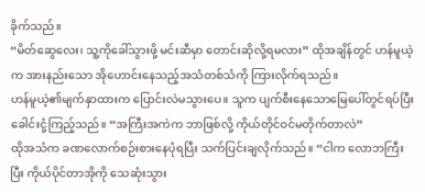ခိုက်သည်။
“မိတ်ဆွေလေး၊ သူ့ကိုခေါ်သွားဖို့ မင်းဆီမှာ တောင်းဆိုလို့ရမလား” ထိုအချိန်တွင် ဟန်မူယဲ့က အားနည်းသော အိုဟောင်းနေသည့်အသံတစ်သံကို ကြားလိုက်ရသည်။
ဟန်မူယဲ့၏မျက်နှာထားက ပြောင်းလဲမသွားပေ။ သူက ပျက်စီးနေသောမြေပေါ်တွင်ရပ်ပြီး ခေါင်းငုံ့ကြည့်သည်။ “အကြီးအကဲက ဘာဖြစ်လို့ ကိုယ်တိုင်ဝင်မတိုက်တာလဲ”
ထိုအသံက ခဏလောက်စဉ်းစားနေပုံရပြီး သက်ပြင်းချလိုက်သည်။ “ငါက လောဘကြီးပြီး ကိုယ်ပိုင်တာအိုကို သေဆုံးသွား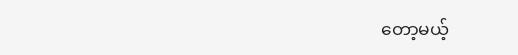တော့မယ့်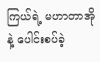ကြယ်ရဲ့ မဟာတာအိုနဲ့ ပေါင်းစပ်ခဲ့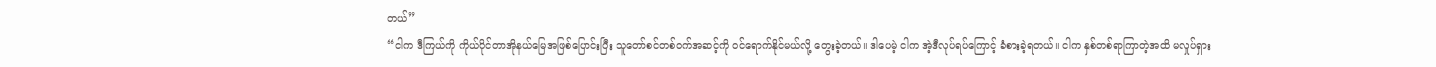တယ်”
“ငါက ဒီကြယ်ကို ကိုယ်ပိုင်တာအိုနယ်မြေအဖြစ်ပြောင်းပြီး သူတော်စင်တစ်ဝက်အဆင့်ကို ဝင်ရောက်နိုင်မယ်လို့ တွေးခဲ့တယ်။ ဒါပေမဲ့ ငါက အဲ့ဒီလုပ်ရပ်ကြောင့် ခံစားခဲ့ရတယ်။ ငါက နှစ်တစ်ရာကြာတဲ့အထိ မလှုပ်ရှား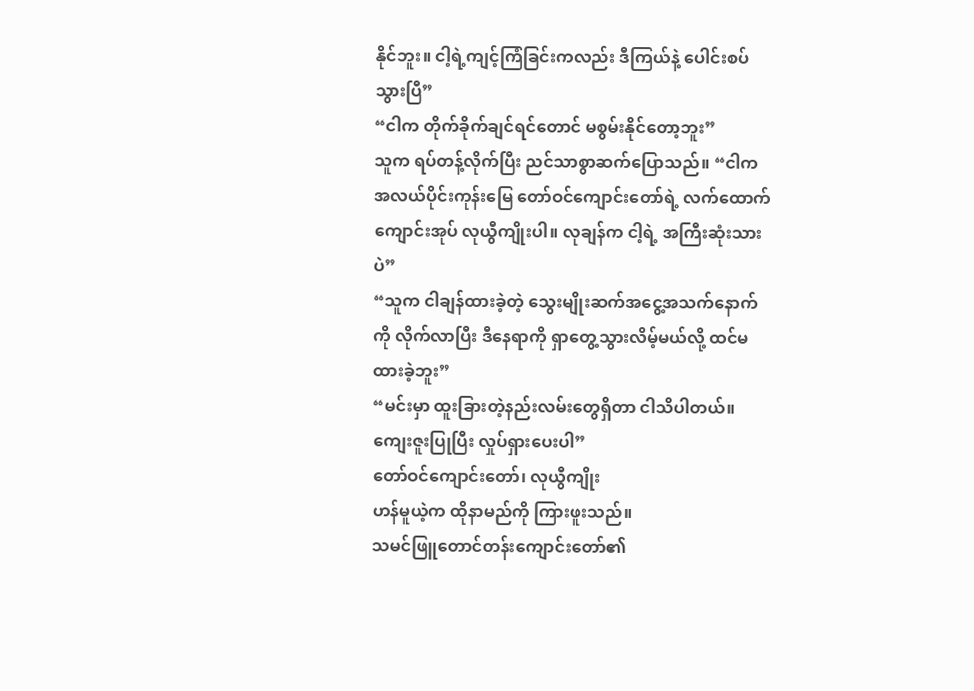နိုင်ဘူး။ ငါ့ရဲ့ကျင့်ကြံခြင်းကလည်း ဒီကြယ်နဲ့ ပေါင်းစပ်သွားပြီ”
“ငါက တိုက်ခိုက်ချင်ရင်တောင် မစွမ်းနိုင်တော့ဘူး”
သူက ရပ်တန့်လိုက်ပြီး ညင်သာစွာဆက်ပြောသည်။ “ငါက အလယ်ပိုင်းကုန်းမြေ တော်ဝင်ကျောင်းတော်ရဲ့ လက်ထောက်ကျောင်းအုပ် လုယွီကျိုးပါ။ လုချန်က ငါ့ရဲ့ အကြီးဆုံးသားပဲ”
“သူက ငါချန်ထားခဲ့တဲ့ သွေးမျိုးဆက်အငွေ့အသက်နောက်ကို လိုက်လာပြီး ဒီနေရာကို ရှာတွေ့သွားလိမ့်မယ်လို့ ထင်မထားခဲ့ဘူး”
“မင်းမှာ ထူးခြားတဲ့နည်းလမ်းတွေရှိတာ ငါသိပါတယ်။ ကျေးဇူးပြုပြီး လှုပ်ရှားပေးပါ”
တော်ဝင်ကျောင်းတော်၊ လုယွီကျိုး
ဟန်မူယဲ့က ထိုနာမည်ကို ကြားဖူးသည်။
သမင်ဖြူတောင်တန်းကျောင်းတော်၏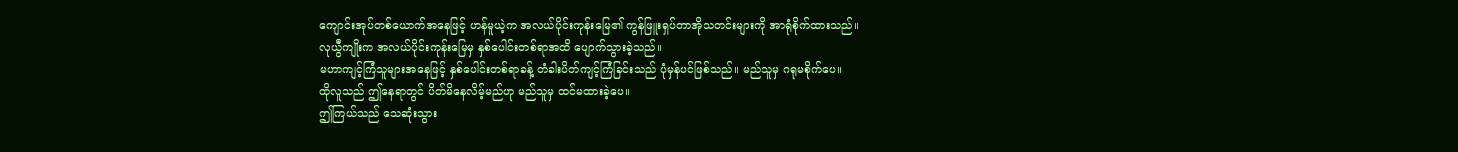ကျောင်းအုပ်တစ်ယောက်အနေဖြင့် ဟန်မူယဲ့က အလယ်ပိုင်းကုန်းမြေ၏ ကွန်ဖြူးရှပ်တာအိုသတင်းများကို အာရုံစိုက်ထားသည်။
လုယွီကျိုးက အလယ်ပိုင်းကုန်းမြေမှ နှစ်ပေါင်းတစ်ရာအထိ ပျောက်သွားခဲ့သည်။
မဟာကျင့်ကြံသူများအနေဖြင့် နှစ်ပေါင်းတစ်ရာခန့် တံခါးပိတ်ကျင့်ကြံခြင်းသည် ပုံမှန်ပင်ဖြစ်သည်။ မည်သူမှ ဂရုမစိုက်ပေ။
ထိုလူသည် ဤနေရာတွင် ပိတ်မိနေလိမ့်မည်ဟု မည်သူမှ ထင်မထားခဲ့ပေ။
ဤကြယ်သည် သေဆုံးသွား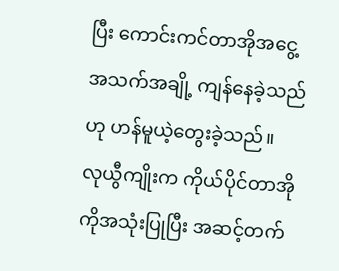ပြီး ကောင်းကင်တာအိုအငွေ့အသက်အချို့ ကျန်နေခဲ့သည်ဟု ဟန်မူယဲ့တွေးခဲ့သည်။
လုယွီကျိုးက ကိုယ်ပိုင်တာအိုကိုအသုံးပြုပြီး အဆင့်တက်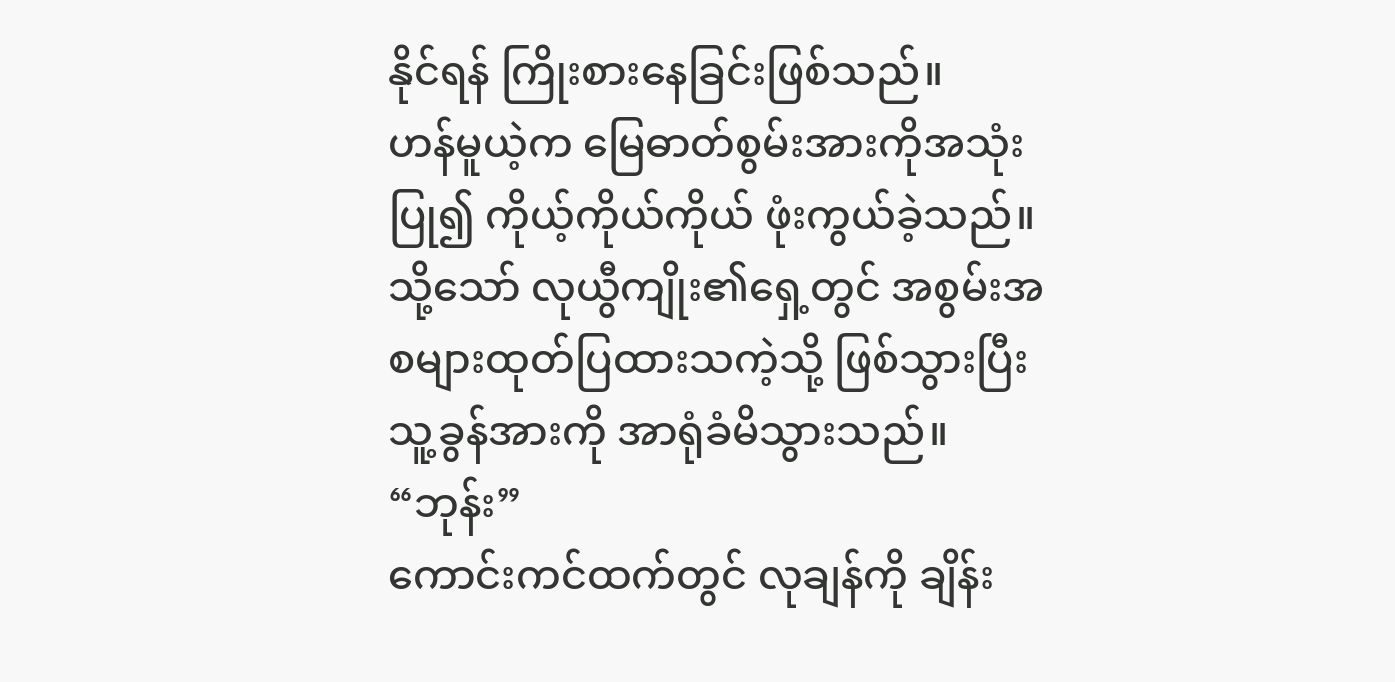နိုင်ရန် ကြိုးစားနေခြင်းဖြစ်သည်။
ဟန်မူယဲ့က မြေဓာတ်စွမ်းအားကိုအသုံးပြု၍ ကိုယ့်ကိုယ်ကိုယ် ဖုံးကွယ်ခဲ့သည်။ သို့သော် လုယွီကျိုး၏ရှေ့တွင် အစွမ်းအစများထုတ်ပြထားသကဲ့သို့ ဖြစ်သွားပြီး သူ့ခွန်အားကို အာရုံခံမိသွားသည်။
“ဘုန်း”
ကောင်းကင်ထက်တွင် လုချန်ကို ချိန်း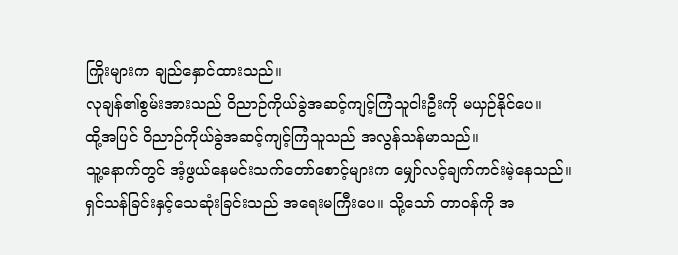ကြိုးများက ချည်နှောင်ထားသည်။
လုချန်၏စွမ်းအားသည် ဝိညာဉ်ကိုယ်ခွဲအဆင့်ကျင့်ကြံသူငါးဦးကို မယှဉ်နိုင်ပေ။
ထို့အပြင် ဝိညာဉ်ကိုယ်ခွဲအဆင့်ကျင့်ကြံသူသည် အလွန်သန်မာသည်။
သူ့နောက်တွင် အံ့ဖွယ်နေမင်းသက်တော်စောင့်များက မျှော်လင့်ချက်ကင်းမဲ့နေသည်။
ရှင်သန်ခြင်းနှင့်သေဆုံးခြင်းသည် အရေးမကြီးပေ။ သို့သော် တာဝန်ကို အ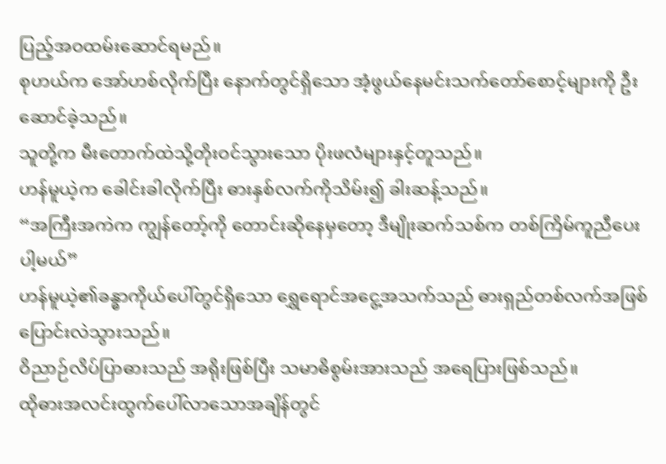ပြည့်အဝထမ်းဆောင်ရမည်။
စုဟယ်က အော်ဟစ်လိုက်ပြီး နောက်တွင်ရှိသော အံ့ဖွယ်နေမင်းသက်တော်စောင့်များကို ဦးဆောင်ခဲ့သည်။
သူတို့က မီးတောက်ထဲသို့တိုးဝင်သွားသော ပိုးဖလံများနှင့်တူသည်။
ဟန်မူယဲ့က ခေါင်းခါလိုက်ပြီး ဓားနှစ်လက်ကိုသိမ်း၍ ခါးဆန့်သည်။
“အကြီးအကဲက ကျွန်တော့်ကို တောင်းဆိုနေမှတော့ ဒီမျိုးဆက်သစ်က တစ်ကြိမ်ကူညီပေးပါ့မယ်”
ဟန်မူယဲ့၏ခန္ဓာကိုယ်ပေါ်တွင်ရှိသော ရွှေရောင်အငွေ့အသက်သည် ဓားရှည်တစ်လက်အဖြစ် ပြောင်းလဲသွားသည်။
ဝိညာဉ်လိပ်ပြာဓားသည် အရိုးဖြစ်ပြီး သမာဓိစွမ်းအားသည် အရေပြားဖြစ်သည်။
ထိုဓားအလင်းထွက်ပေါ်လာသောအချိန်တွင်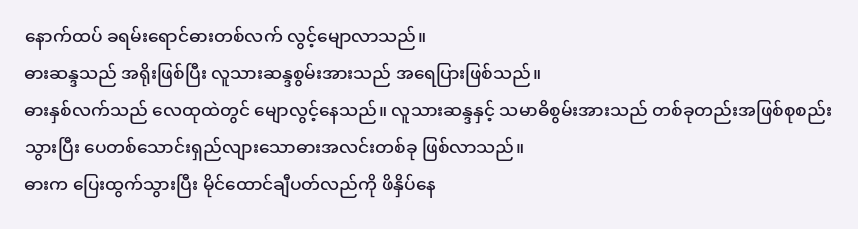နောက်ထပ် ခရမ်းရောင်ဓားတစ်လက် လွင့်မျောလာသည်။
ဓားဆန္ဒသည် အရိုးဖြစ်ပြီး လူသားဆန္ဒစွမ်းအားသည် အရေပြားဖြစ်သည်။
ဓားနှစ်လက်သည် လေထုထဲတွင် မျောလွင့်နေသည်။ လူသားဆန္ဒနှင့် သမာဓိစွမ်းအားသည် တစ်ခုတည်းအဖြစ်စုစည်းသွားပြီး ပေတစ်သောင်းရှည်လျားသောဓားအလင်းတစ်ခု ဖြစ်လာသည်။
ဓားက ပြေးထွက်သွားပြီး မိုင်ထောင်ချီပတ်လည်ကို ဖိနှိပ်နေ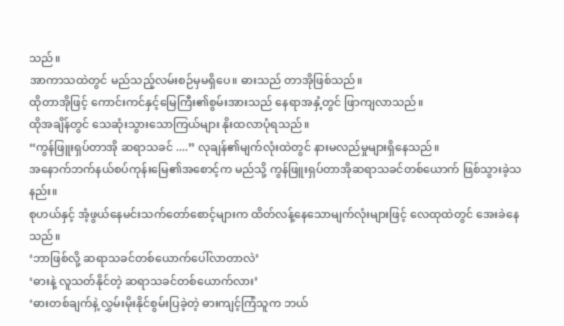သည်။
အာကာသထဲတွင် မည်သည့်လမ်းစဉ်မှမရှိပေ။ ဓားသည် တာအိုဖြစ်သည်။
ထိုတာအိုဖြင့် ကောင်းကင်နှင့်မြေကြီး၏စွမ်းအားသည် နေရာအနှံ့တွင် ဖြာကျလာသည်။
ထိုအချိန်တွင် သေဆုံးသွားသောကြယ်များ နိုးထလာပုံရသည်။
“ကွန်ဖြူးရှပ်တာအို ဆရာသခင် ....” လုချန်၏မျက်လုံးထဲတွင် နားမလည်မှုများရှိနေသည်။
အနောက်ဘက်နယ်စပ်ကုန်းမြေ၏အစောင့်က မည်သို့ ကွန်ဖြူးရှပ်တာအိုဆရာသခင်တစ်ယောက် ဖြစ်သွားခဲ့သနည်း။
စုဟယ်နှင့် အံ့ဖွယ်နေမင်းသက်တော်စောင့်များက ထိတ်လန့်နေသောမျက်လုံးများဖြင့် လေထုထဲတွင် အေးခဲနေသည်။
‘ဘာဖြစ်လို့ ဆရာသခင်တစ်ယောက်ပေါ်လာတာလဲ’
‘ဓားနဲ့ လူသတ်နိုင်တဲ့ ဆရာသခင်တစ်ယောက်လား’
‘ဓားတစ်ချက်နဲ့ လွှမ်းမိုးနိုင်စွမ်းပြခဲ့တဲ့ ဓားကျင့်ကြံသူက ဘယ်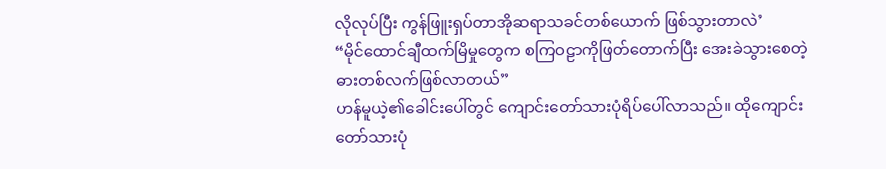လိုလုပ်ပြီး ကွန်ဖြူးရှပ်တာအိုဆရာသခင်တစ်ယောက် ဖြစ်သွားတာလဲ’
“မိုင်ထောင်ချီထက်မြိမှုတွေက စကြဝဠာကိုဖြတ်တောက်ပြီး အေးခဲသွားစေတဲ့ ဓားတစ်လက်ဖြစ်လာတယ်”
ဟန်မူယဲ့၏ခေါင်းပေါ်တွင် ကျောင်းတော်သားပုံရိပ်ပေါ်လာသည်။ ထိုကျောင်းတော်သားပုံ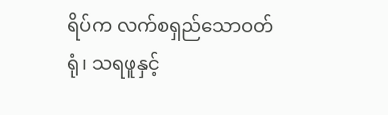ရိပ်က လက်စရှည်သောဝတ်ရုံ၊ သရဖူနှင့်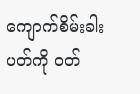ကျောက်စိမ်းခါးပတ်ကို ဝတ်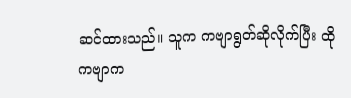ဆင်ထားသည်။ သူက ကဗျာရွတ်ဆိုလိုက်ပြီး ထိုကဗျာက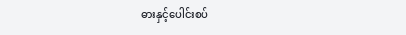ဓားနှင့်ပေါင်းစပ်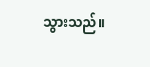သွားသည်။